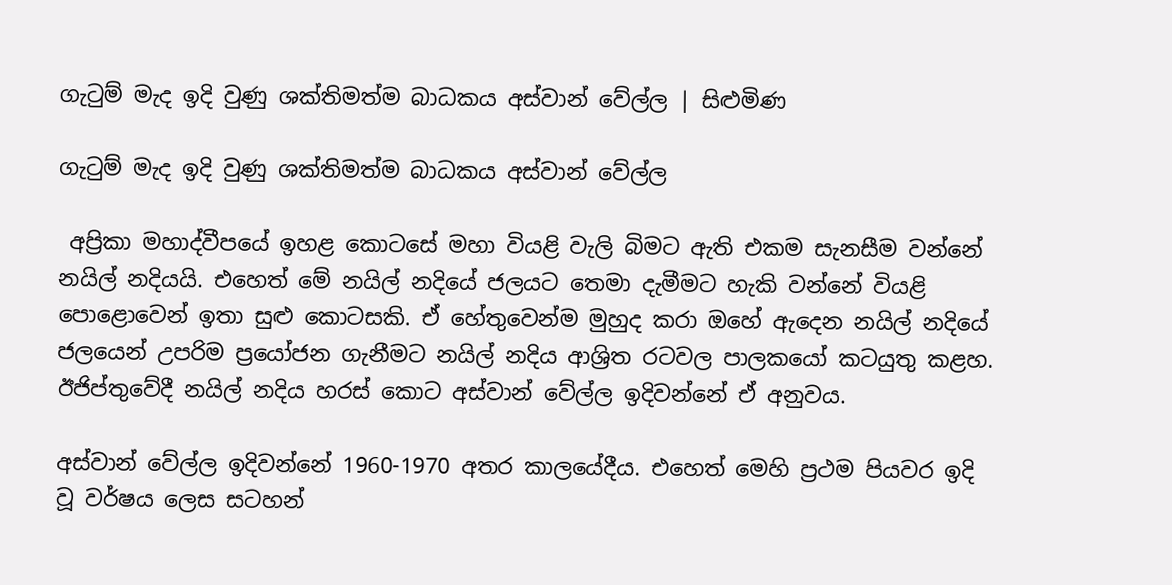ගැටුම් මැද ඉදි වුණු ශක්තිමත්ම බාධකය අස්වාන් වේල්ල | සිළුමිණ

ගැටුම් මැද ඉදි වුණු ශක්තිමත්ම බාධකය අස්වාන් වේල්ල

 අප්‍රිකා මහාද්වීපයේ ඉහළ කොටසේ මහා වියළි වැලි බිමට ඇති එකම සැනසීම වන්නේ නයිල් නදියයි. එහෙත් මේ නයිල් නදියේ ජලයට තෙමා දැමීමට හැකි වන්නේ වියළි පොළොවෙන් ඉතා සුළු කොටසකි. ඒ හේතුවෙන්ම මුහුද කරා ‍ඔහේ ඇදෙන නයිල් නදියේ ජලයෙන් උපරිම ප්‍රයෝජන ගැනීමට නයිල් නදිය ආශ්‍රිත රටවල පාලකයෝ කටයුතු කළහ. ඊජිප්තුවේදී නයිල් නදිය හරස් කොට අස්වාන් වේල්ල ඉදිවන්නේ ඒ අනුවය.

අස්වාන් වේල්ල ඉදිවන්නේ 1960-1970 අතර කාලයේදීය. එහෙත් මෙහි ප්‍රථම පියවර ඉදි වූ වර්ෂය ලෙස සටහන්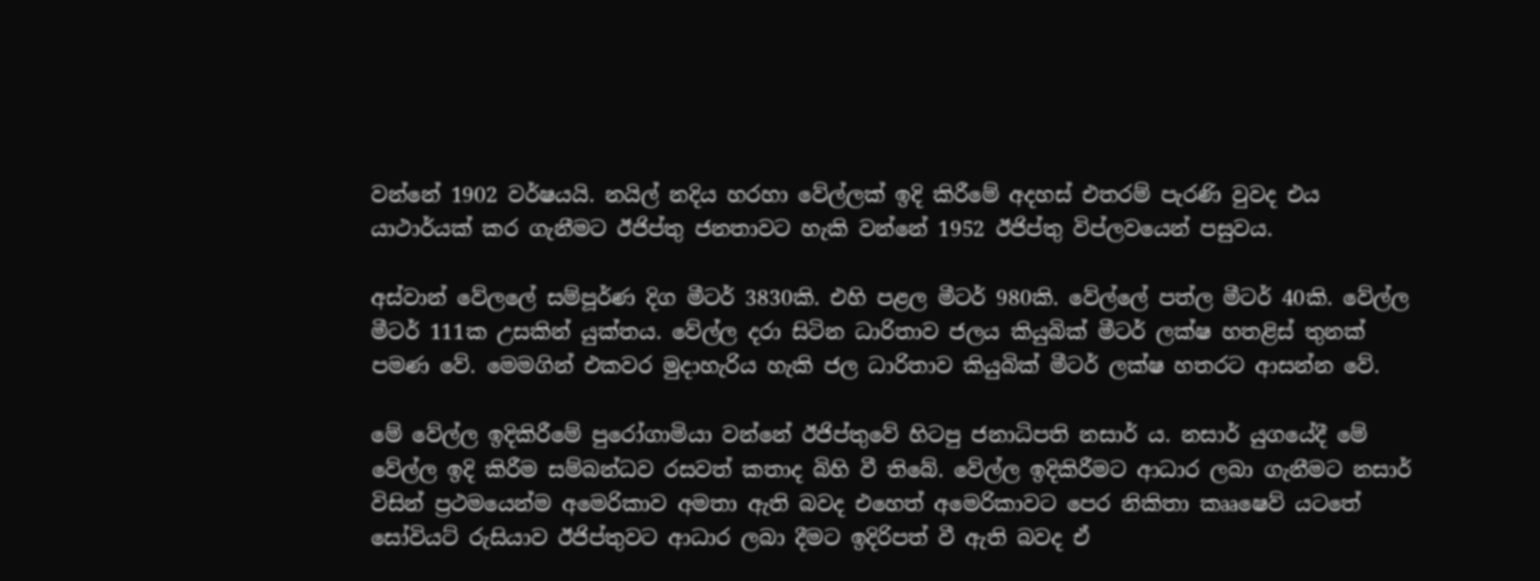වන්නේ 1902 වර්ෂයයි. නයිල් නදිය හරහා වේල්ලක් ඉදි කිරීමේ අදහස් එතරම් පැරණි වුවද එය යාථාර්යක් කර ගැනීමට ඊජිප්තු ජනතාවට හැකි වන්නේ 1952 ඊජිප්තු විප්ලවයෙන් පසුවය.

අස්වාන් වේලලේ සම්පූර්ණ දිග මීටර් 3830කි. එහි පළල මීටර් 980කි. වේල්ලේ පත්ල මීටර් 40කි. වේල්ල මීටර් 111ක උසකින් යුක්තය. වේල්ල දරා සිටින ධාරිතාව ජලය කියුබික් මීටර් ලක්ෂ හතළිස් තුනක් පමණ වේ. මෙමගින් එකවර මුදාහැරිය හැකි ජල ධාරිතාව කියුබික් මීටර් ලක්ෂ හතරට ආසන්න වේ.

මේ වේල්ල ඉදිකිරීමේ පුරෝගාමියා වන්නේ ඊජිප්තුවේ හිටපු ජනාධිපති නසාර් ය. නසාර් යුගයේදී මේ වේල්ල ඉදි කිරීම සම්බන්ධව රසවත් කතාද බිහි වී තිබේ. වේල්ල ඉදිකිරීමට ආධාර ලබා ගැනීමට නසාර් විසින් ප්‍රථමයෙන්ම අමෙරිකාව අමතා ඇති බවද එහෙත් අමෙරිකාවට පෙර නිකිතා කෲෂෙව් යටතේ සෝවියට් රුසියාව ඊජිප්තුවට ආධාර ලබා දීමට ඉදිරිපත් වී ඇති බවද ඒ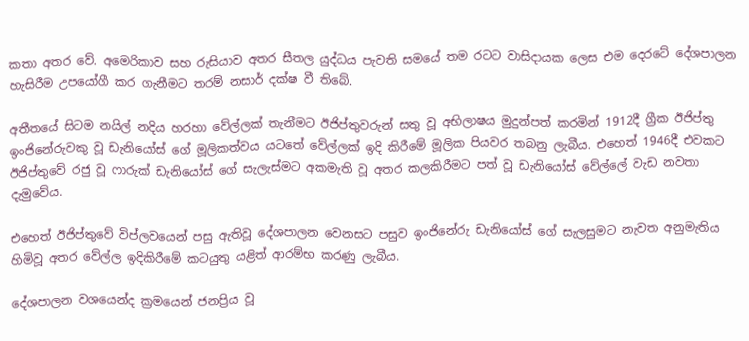කතා අතර වේ. අමෙරිකාව සහ රුසියාව අතර සීතල යුද්ධය පැවති සමයේ තම රටට වාසිදායක ලෙස එම දෙරටේ දේශපාලන හැසිරීම උපයෝගී කර ගැනීමට තරම් නසාර් දක්ෂ වී තිබේ.

අතීතයේ සිටම නයිල් නදිය හරහා වේල්ලක් තැන‍ීමට ඊජිප්තුවරුන් සතු වූ අභිලාෂය මුදුන්පත් කරමින් 1912දී ග්‍රීක ඊජිප්තු ඉංජිනේරුවකු වූ ඩැනියෝස් ගේ මූලිකත්වය යටතේ වේල්ලක් ඉදි කිරීමේ මූලික පියවර තබනු ලැබීය. එහෙත් 1946දී එවකට ඊජිප්තුවේ රජු වූ ෆාරුක් ඩැනියෝස් ගේ සැලැස්මට අකමැති වූ අතර කලකිරීමට පත් වූ ඩැනියෝස් වේ‍ල්ලේ වැඩ නවතා දැමුවේය.

එහෙත් ඊජිප්තුවේ විප්ලවයෙන් පසු ඇතිවූ දේශපාලන වෙනසට පසුව ඉංජිනේරු ඩැනියෝස් ගේ සැලසුමට නැවත අනුමැතිය හිමිවූ අතර වේල්ල ඉදිකිරීමේ කටයුතු යළිත් ආරම්භ කරණු ලැබීය.

දේශපාලන වශයෙන්ද ක්‍රමයෙන් ජනප්‍රිය වූ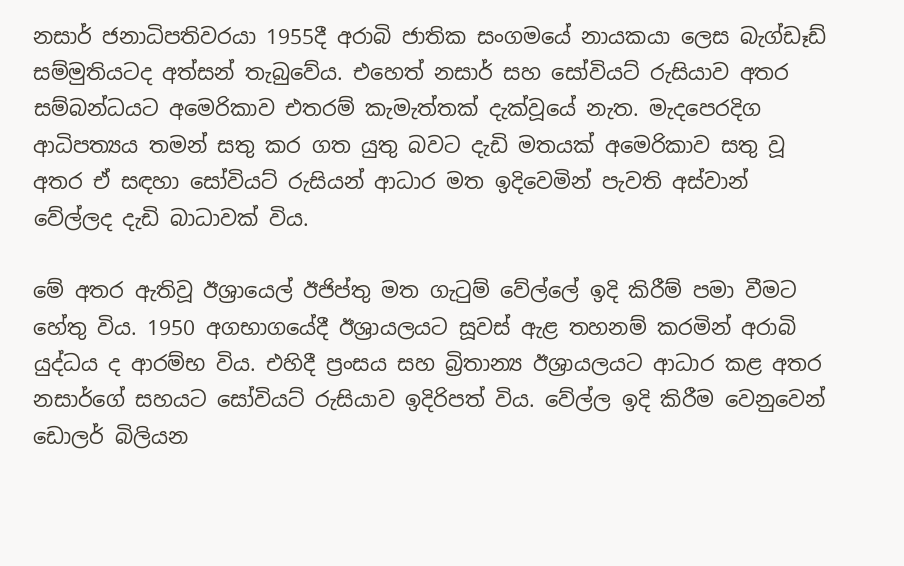නසාර් ජනාධිපතිවරයා 1955දී අරාබි ජාතික සංගමයේ නායකයා ලෙස බැග්ඩෑඩ් සම්මුතියටද අත්සන් තැබුවේය. එහෙත් නසාර් සහ සෝවියට් රුසියාව අතර සම්බන්ධයට අමෙරිකාව එතරම් කැමැත්තක් දැක්වූයේ නැත. මැදපෙරදිග ආධිපත්‍යය තමන් සතු කර ගත යුතු බවට දැඩි මතයක් අමෙරිකාව සතු වූ අතර ඒ සඳහා සෝවියට් රුසියන් ආධාර මත ඉදිවෙමින් පැවති අස්වාන් වේල්ලද දැඩි බාධාවක් විය.

මේ අතර ඇතිවූ ඊශ්‍රායෙල් ඊජිප්තු මත ගැටුම් වේල්ලේ ඉදි කිරීම් පමා වීමට හේතු විය. 1950 අගභාගයේදී ඊශ්‍රායලයට සූවස් ඇළ තහනම් කරමින් අරාබි යුද්ධය ද ආරම්භ විය. එහිදී ප්‍රංසය සහ බ්‍රිතාන්‍ය ඊශ්‍රායලයට ආධාර කළ අතර නසාර්ගේ සහයට සෝවියට් රුසියාව ඉදිරිපත් විය. වේල්ල ඉදි කිරීම වෙනුවෙන් ඩොලර් බිලියන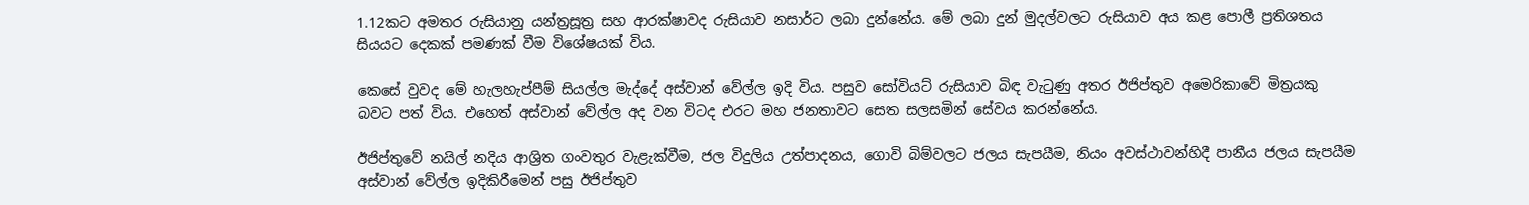1.12කට අමතර රුසියානු යන්ත්‍රසූත්‍ර සහ ආරක්ෂාවද රුසියාව නසාර්ට ලබා දුන්නේය. මේ ලබා දුන් මුදල්වලට රුසියාව අය කළ පොලී ප්‍රතිශතය සියයට දෙකක් පමණක් වීම විශේෂයක් විය.

කෙසේ වුවද මේ හැලහැප්පීම් සියල්ල මැද්දේ අස්වාන් වේල්ල ඉදි විය. පසුව සෝවියට් රුසියාව බිඳ වැටුණු අතර ඊජිප්තුව අමෙරිකාවේ මිත්‍රයකු බවට පත් විය. එහෙත් අස්වාන් වේල්ල අද වන විටද එරට මහ ජනතාවට සෙත සලසමින් සේවය කරන්නේය.

ඊජිප්තුවේ නයිල් නදිය ආශ්‍රිත ගංවතුර වැළැක්වීම, ජල විදුලිය උත්පාදනය, ගොවි බිම්වලට ජලය සැපයීම, නියං අවස්ථාවන්හිදී පානීය ජලය සැපයීම අස්වාන් වේල්ල ඉදිකිරීමෙන් පසු ඊජිප්තුව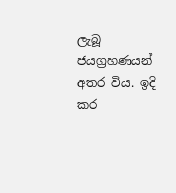ලැබූ ජයග්‍රහණයන් අතර විය. ඉදි කර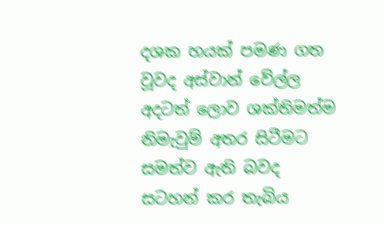දශක හයක් පමණ ගත වූවද අස්වාන් වේල්ල අදටත් ලොව ශක්තිමත්ම නිමැවුම් අතර සිටීමට සමත්ව ඇති බවද සටහන් කර තැබිය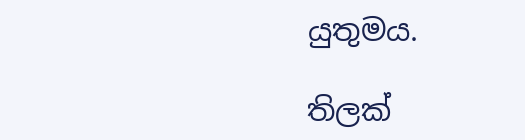යුතුමය.

තිලක්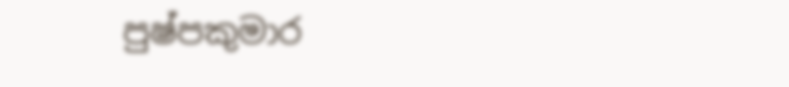පුෂ්පකුමාර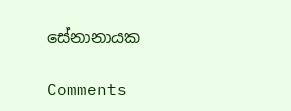සේනානායක

Comments